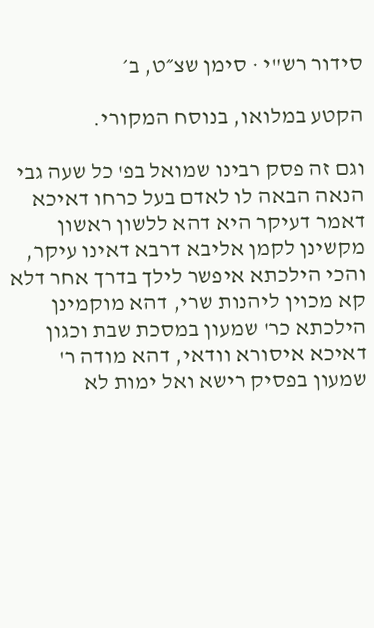סידור רש"י · סימן שצ״ט, ב׳

הקטע במלואו, בנוסח המקורי.

וגם זה פסק רבינו שמואל בפ' כל שעה גבי הנאה הבאה לו לאדם בעל כרחו דאיכא דאמר דעיקר היא דהא ללשון ראשון מקשינן לקמן אליבא דרבא דאינו עיקר, והכי הילכתא איפשר לילך בדרך אחר דלא קא מכוין ליהנות שרי, דהא מוקמינן הילכתא כר' שמעון במסכת שבת וכגון דאיכא איסורא וודאי, דהא מודה ר' שמעון בפסיק רישא ואל ימות לא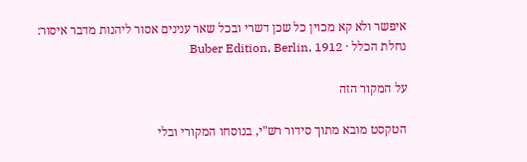איפשר ולא קא מכוין כל שכן דשרי ובכל שאר ענינים אסור ליהנות מדבר איסור:
נחלת הכלל · Buber Edition, Berlin, 1912

על המקור הזה

הטקסט מובא מתוך סידור רש"י, בנוסחו המקורי ובלי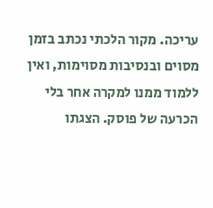עריכה. מקור הלכתי נכתב בזמן מסוים ובנסיבות מסוימות, ואין ללמוד ממנו למקרה אחר בלי הכרעה של פוסק. הצגתו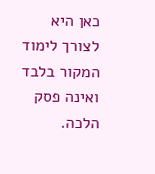כאן היא לצורך לימוד המקור בלבד ואינה פסק הלכה.